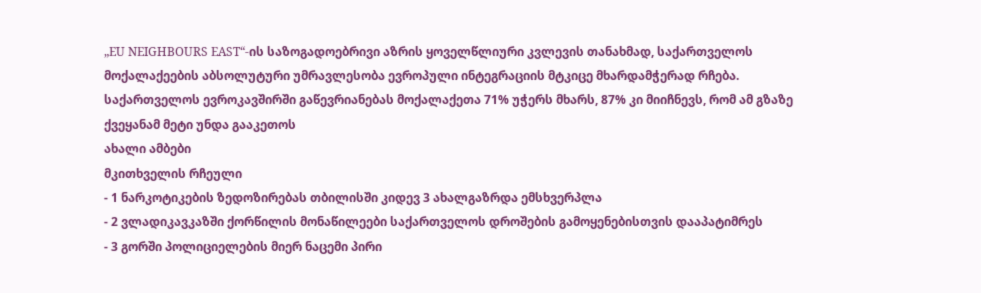„EU NEIGHBOURS EAST“-ის საზოგადოებრივი აზრის ყოველწლიური კვლევის თანახმად, საქართველოს მოქალაქეების აბსოლუტური უმრავლესობა ევროპული ინტეგრაციის მტკიცე მხარდამჭერად რჩება. საქართველოს ევროკავშირში გაწევრიანებას მოქალაქეთა 71% უჭერს მხარს, 87% კი მიიჩნევს, რომ ამ გზაზე ქვეყანამ მეტი უნდა გააკეთოს
ახალი ამბები
მკითხველის რჩეული
- 1 ნარკოტიკების ზედოზირებას თბილისში კიდევ 3 ახალგაზრდა ემსხვერპლა
- 2 ვლადიკავკაზში ქორწილის მონაწილეები საქართველოს დროშების გამოყენებისთვის დააპატიმრეს
- 3 გორში პოლიციელების მიერ ნაცემი პირი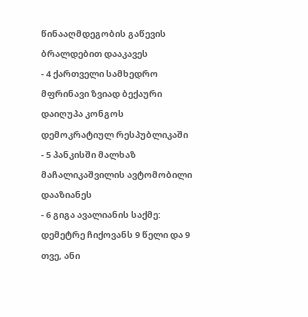წინააღმდეგობის გაწევის ბრალდებით დააკავეს
- 4 ქართველი სამხედრო მფრინავი ზვიად ბექაური დაიღუპა კონგოს დემოკრატიულ რესპუბლიკაში
- 5 პანკისში მალხაზ მაჩალიკაშვილის ავტომობილი დააზიანეს
- 6 გიგა ავალიანის საქმე: დემეტრე ჩიქოვანს 9 წელი და 9 თვე, ანი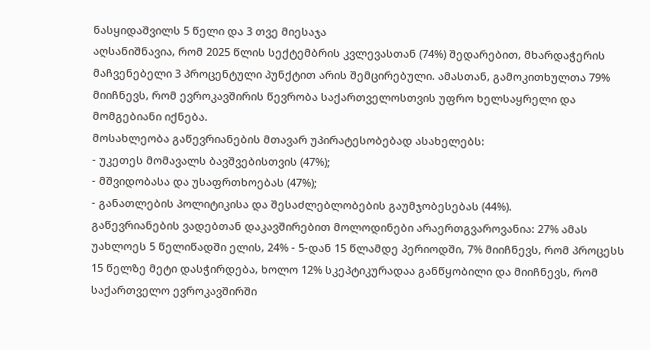ნასყიდაშვილს 5 წელი და 3 თვე მიესაჯა
აღსანიშნავია, რომ 2025 წლის სექტემბრის კვლევასთან (74%) შედარებით, მხარდაჭერის მაჩვენებელი 3 პროცენტული პუნქტით არის შემცირებული. ამასთან, გამოკითხულთა 79% მიიჩნევს, რომ ევროკავშირის წევრობა საქართველოსთვის უფრო ხელსაყრელი და მომგებიანი იქნება.
მოსახლეობა გაწევრიანების მთავარ უპირატესობებად ასახელებს:
- უკეთეს მომავალს ბავშვებისთვის (47%);
- მშვიდობასა და უსაფრთხოებას (47%);
- განათლების პოლიტიკისა და შესაძლებლობების გაუმჯობესებას (44%).
გაწევრიანების ვადებთან დაკავშირებით მოლოდინები არაერთგვაროვანია: 27% ამას უახლოეს 5 წელიწადში ელის, 24% - 5-დან 15 წლამდე პერიოდში, 7% მიიჩნევს, რომ პროცესს 15 წელზე მეტი დასჭირდება, ხოლო 12% სკეპტიკურადაა განწყობილი და მიიჩნევს, რომ საქართველო ევროკავშირში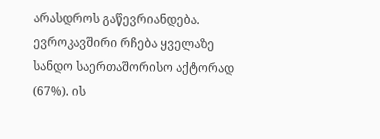არასდროს გაწევრიანდება.
ევროკავშირი რჩება ყველაზე სანდო საერთაშორისო აქტორად (67%). ის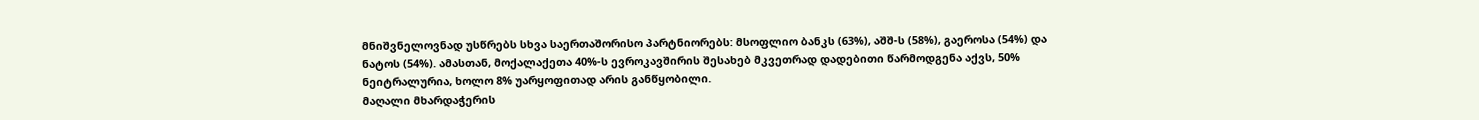მნიშვნელოვნად უსწრებს სხვა საერთაშორისო პარტნიორებს: მსოფლიო ბანკს (63%), აშშ-ს (58%), გაეროსა (54%) და ნატოს (54%). ამასთან, მოქალაქეთა 40%-ს ევროკავშირის შესახებ მკვეთრად დადებითი წარმოდგენა აქვს, 50% ნეიტრალურია, ხოლო 8% უარყოფითად არის განწყობილი.
მაღალი მხარდაჭერის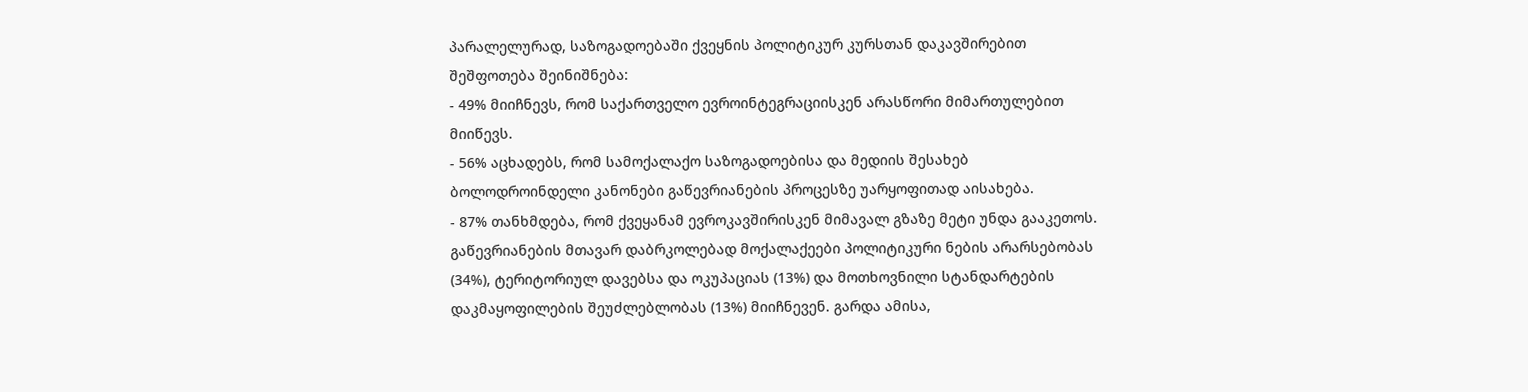პარალელურად, საზოგადოებაში ქვეყნის პოლიტიკურ კურსთან დაკავშირებით შეშფოთება შეინიშნება:
- 49% მიიჩნევს, რომ საქართველო ევროინტეგრაციისკენ არასწორი მიმართულებით მიიწევს.
- 56% აცხადებს, რომ სამოქალაქო საზოგადოებისა და მედიის შესახებ ბოლოდროინდელი კანონები გაწევრიანების პროცესზე უარყოფითად აისახება.
- 87% თანხმდება, რომ ქვეყანამ ევროკავშირისკენ მიმავალ გზაზე მეტი უნდა გააკეთოს.
გაწევრიანების მთავარ დაბრკოლებად მოქალაქეები პოლიტიკური ნების არარსებობას (34%), ტერიტორიულ დავებსა და ოკუპაციას (13%) და მოთხოვნილი სტანდარტების დაკმაყოფილების შეუძლებლობას (13%) მიიჩნევენ. გარდა ამისა,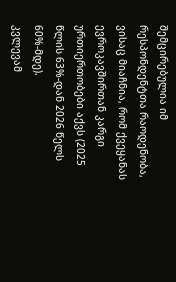შემცირებულია იმ რესპონდენტთა რაოდენობა, ვისაც მიაჩნია, რომ ქვეყანას ევროკავშირთან კარგი ურთიერთობები აქვს (2025 წლის 63%-დან 2026 წელს 60%-მდე).
კვლევამ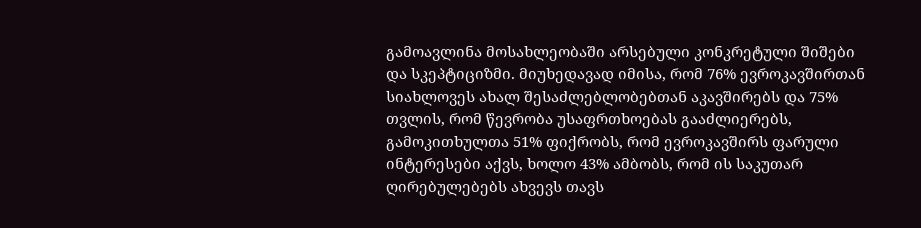გამოავლინა მოსახლეობაში არსებული კონკრეტული შიშები და სკეპტიციზმი. მიუხედავად იმისა, რომ 76% ევროკავშირთან სიახლოვეს ახალ შესაძლებლობებთან აკავშირებს და 75% თვლის, რომ წევრობა უსაფრთხოებას გააძლიერებს, გამოკითხულთა 51% ფიქრობს, რომ ევროკავშირს ფარული ინტერესები აქვს, ხოლო 43% ამბობს, რომ ის საკუთარ ღირებულებებს ახვევს თავს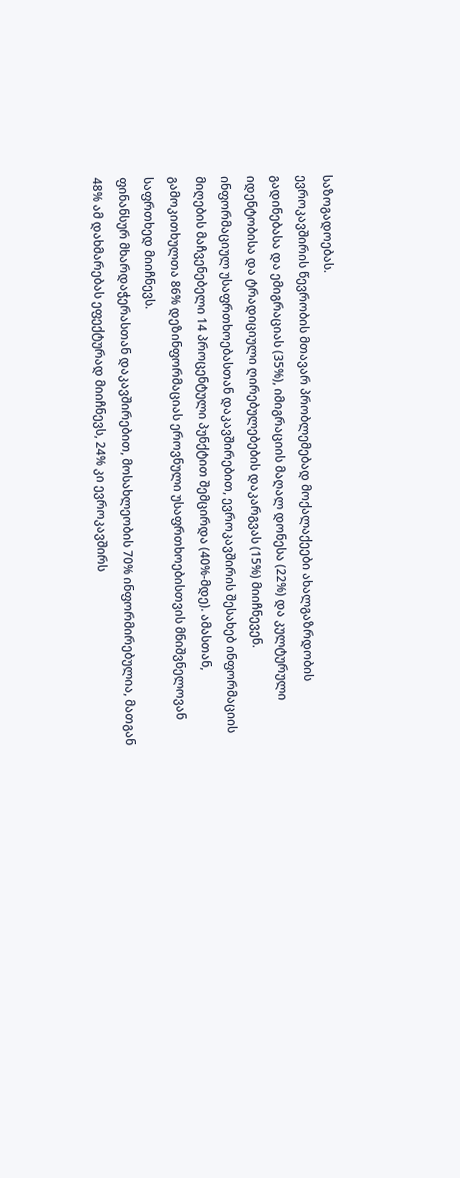საზოგადოებას.
ევროკავშირის წევრობის მთავარ პრობლემებად მოქალაქეები ახალგაზრდობის გადინებასა და ემიგრაციას (35%), იმიგრაციის მაღალ დონესა (22%) და კულტურული იდენტობისა და ტრადიციული ღირებულებების დაკარგვას (15%) მიიჩნევენ.
ინფორმაციულ უსაფრთხოებასთან დაკავშირებით, ევროკავშირის შესახებ ინფორმაციის მიღების მაჩვენებელი 14 პროცენტული პუნქტით შემცირდა (40%-მდე). ამასთან, გამოკითხულთა 86% დეზინფორმაციას ეროვნული უსაფრთხოებისთვის მნიშვნელოვან საფრთხედ მიიჩნევს.
ფინანსურ მხარდაჭერასთან დაკავშირებით, მოსახლეობის 70% ინფორმირებულია, მათგან 48% ამ დახმარებას ეფექტურად მიიჩნევს, 24% კი ევროკავშირს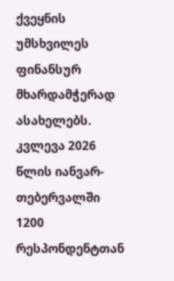ქვეყნის უმსხვილეს ფინანსურ მხარდამჭერად ასახელებს.
კვლევა 2026 წლის იანვარ-თებერვალში 1200 რესპონდენტთან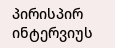პირისპირ ინტერვიუს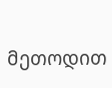მეთოდით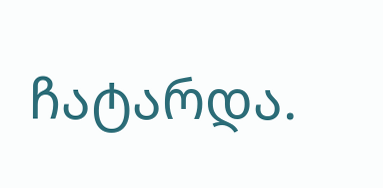ჩატარდა.